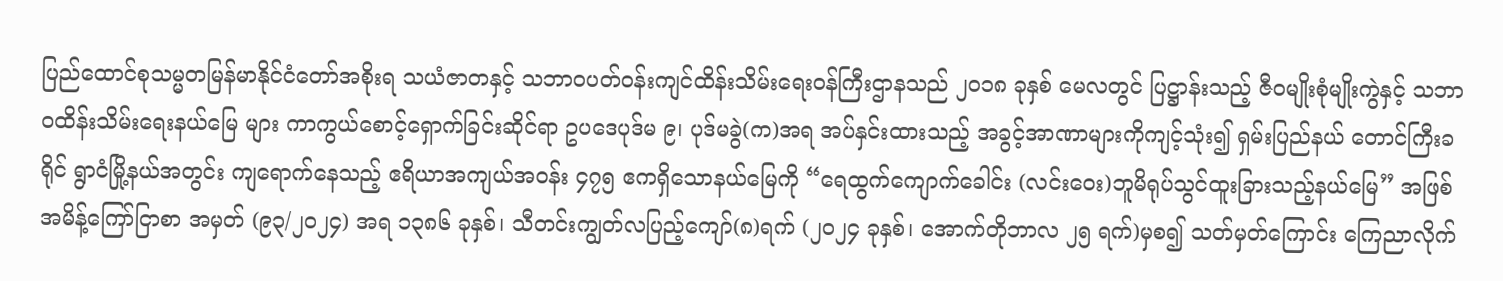ပြည်ထောင်စုသမ္မတမြန်မာနိုင်ငံတော်အစိုးရ သယံဇာတနှင့် သဘာဝပတ်ဝန်းကျင်ထိန်းသိမ်းရေးဝန်ကြီးဌာနသည် ၂၀၁၈ ခုနှစ် မေလတွင် ပြဋ္ဌာန်းသည့် ဇီဝမျိုးစုံမျိုးကွဲနှင့် သဘာဝထိန်းသိမ်းရေးနယ်မြေ များ ကာကွယ်စောင့်ရှောက်ခြင်းဆိုင်ရာ ဥပဒေပုဒ်မ ၉၊ ပုဒ်မခွဲ(က)အရ အပ်နှင်းထားသည့် အခွင့်အာဏာများကိုကျင့်သုံး၍ ရှမ်းပြည်နယ် တောင်ကြီးခရိုင် ရွာငံမြို့နယ်အတွင်း ကျရောက်နေသည့် ဧရိယာအကျယ်အဝန်း ၄၇၅ ဧကရှိသောနယ်မြေကို “ရေထွက်ကျောက်ခေါင်း (လင်းဝေး)ဘူမိရုပ်သွင်ထူးခြားသည့်နယ်မြေ” အဖြစ် အမိန့်ကြော်ငြာစာ အမှတ် (၉၃/၂၀၂၄) အရ ၁၃၈၆ ခုနှစ်၊ သီတင်းကျွတ်လပြည့်ကျော်(၈)ရက် (၂၀၂၄ ခုနှစ်၊ အောက်တိုဘာလ ၂၅ ရက်)မှစ၍ သတ်မှတ်ကြောင်း ကြေညာလိုက်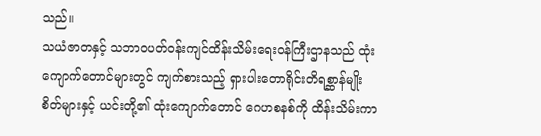သည်။
သယံဇာတနှင့် သဘာဝပတ်ဝန်းကျင်ထိန်းသိမ်းရေးဝန်ကြီးဌာနသည် ထုံးကျောက်တောင်များတွင် ကျက်စားသည့် ရှားပါးတောရိုင်းတိရစ္ဆာန်မျိုးစိတ်များနှင့် ယင်းတို့၏ ထုံးကျောက်တောင် ဂေဟစနစ်ကို ထိန်းသိမ်းကာ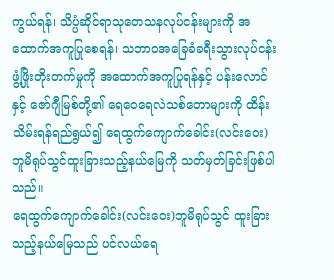ကွယ်ရန်၊ သိပ္ပံဆိုင်ရာသုတေသနလုပ်ငန်းများကို အထောက်အကူပြုစေရန်၊ သဘာဝအခြေခံခရီးသွားလုပ်ငန်း ဖွံ့ဖြိုးတိုးတက်မှုကို အထောက်အကူပြုရန်နှင့် ပန်းလောင်နှင့် ဇော်ဂျီမြစ်တို့၏ ရေဝေရေလဲသစ်တောများကို ထိန်းသိမ်းရန်ရည်ရွယ်၍ ရေထွက်ကျောက်ခေါင်း(လင်းဝေး) ဘူမိရုပ်သွင်ထူးခြားသည့်နယ်မြေကို သတ်မှတ်ခြင်းဖြစ်ပါသည်။
ရေထွက်ကျောက်ခေါင်း(လင်းဝေး)ဘူမိရုပ်သွင် ထူးခြားသည့်နယ်မြေသည် ပင်လယ်ရေ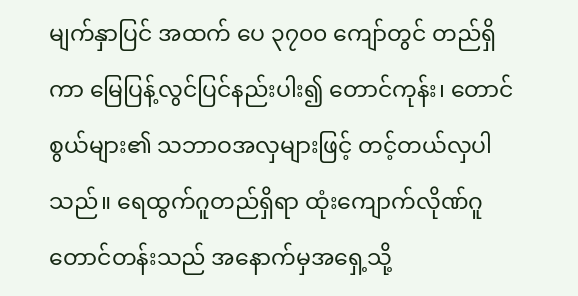မျက်နှာပြင် အထက် ပေ ၃၇၀၀ ကျော်တွင် တည်ရှိကာ မြေပြန့်လွင်ပြင်နည်းပါး၍ တောင်ကုန်း၊ တောင်စွယ်များ၏ သဘာဝအလှများဖြင့် တင့်တယ်လှပါသည်။ ရေထွက်ဂူတည်ရှိရာ ထုံးကျောက်လိုဏ်ဂူတောင်တန်းသည် အနောက်မှအရှေ့သို့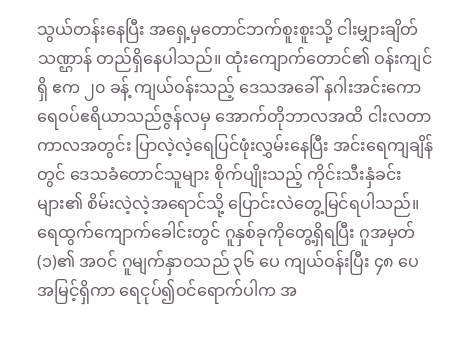သွယ်တန်းနေပြီး အရှေ့မှတောင်ဘက်စူးစူးသို့ ငါးမျှားချိတ်သဏ္ဌာန် တည်ရှိနေပါသည်။ ထုံးကျောက်တောင်၏ ဝန်းကျင်ရှိ ဧက ၂၀ ခန့် ကျယ်ဝန်းသည့် ဒေသအခေါ် နဂါးအင်းကော ရေဝပ်ဧရိယာသည်ဇွန်လမှ အောက်တိုဘာလအထိ ငါးလတာကာလအတွင်း ပြာလဲ့လဲ့ရေပြင်ဖုံးလွှမ်းနေပြီး အင်းရေကျချိန်တွင် ဒေသခံတောင်သူများ စိုက်ပျိုးသည့် ကိုင်းသီးနှံခင်းများ၏ စိမ်းလဲ့လဲ့အရောင်သို့ ပြောင်းလဲတွေ့မြင်ရပါသည်။
ရေထွက်ကျောက်ခေါင်းတွင် ဂူနှစ်ခုကိုတွေ့ရှိရပြီး ဂူအမှတ်(၁)၏ အဝင် ဂူမျက်နှာဝသည် ၃၆ ပေ ကျယ်ဝန်းပြီး ၄၈ ပေ အမြင့်ရှိကာ ရေငုပ်၍ဝင်ရောက်ပါက အ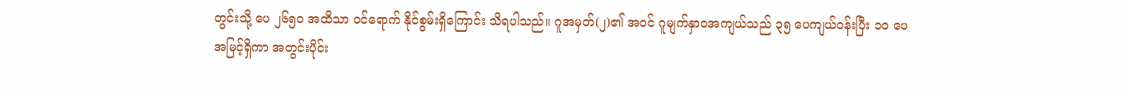တွင်းသို့ ပေ ၂၆၅၀ အထိသာ ဝင်ရောက် နိုင်စွမ်းရှိကြောင်း သိရပါသည်။ ဂူအမှတ်(၂)၏ အဝင် ဂူမျက်နှာဝအကျယ်သည် ၃၅ ပေကျယ်ဝန်းပြီး ၁၀ ပေ အမြင့်ရှိကာ အတွင်းပိုင်း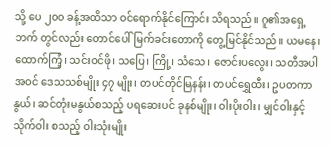သို့ ပေ ၂၀၀ ခန့်အထိသာ ဝင်ရောက်နိုင်ကြောင်း သိရသည်။ ဂူ၏အရှေ့ဘက် တွင်လည်း တောင်ပေါ်မြက်ခင်းတောကို တွေ့မြင်နိုင်သည်။ ယမနေ၊ ထောက်ကြံ့၊ သင်းဝင်ဖို၊ သပြေ၊ ကြို့၊ သံသေ၊ ဇောင်းပလွေး၊ သတီအပါအဝင် ဒေသသစ်မျိုး ၄၇ မျိုး၊ တပင်တိုင်မြနန်း၊ တပင်ရွှေထီး၊ ဥပတကာနွယ်၊ ဆင်တုံးမနွယ်စသည့် ပရဆေးပင် ခုနစ်မျိုး၊ ဝါးပိုးဝါး၊ မျှင်ဝါးနှင့် သိုက်ဝါး စသည့် ဝါးသုံးမျိုး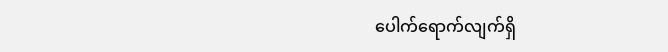ပေါက်ရောက်လျက်ရှိ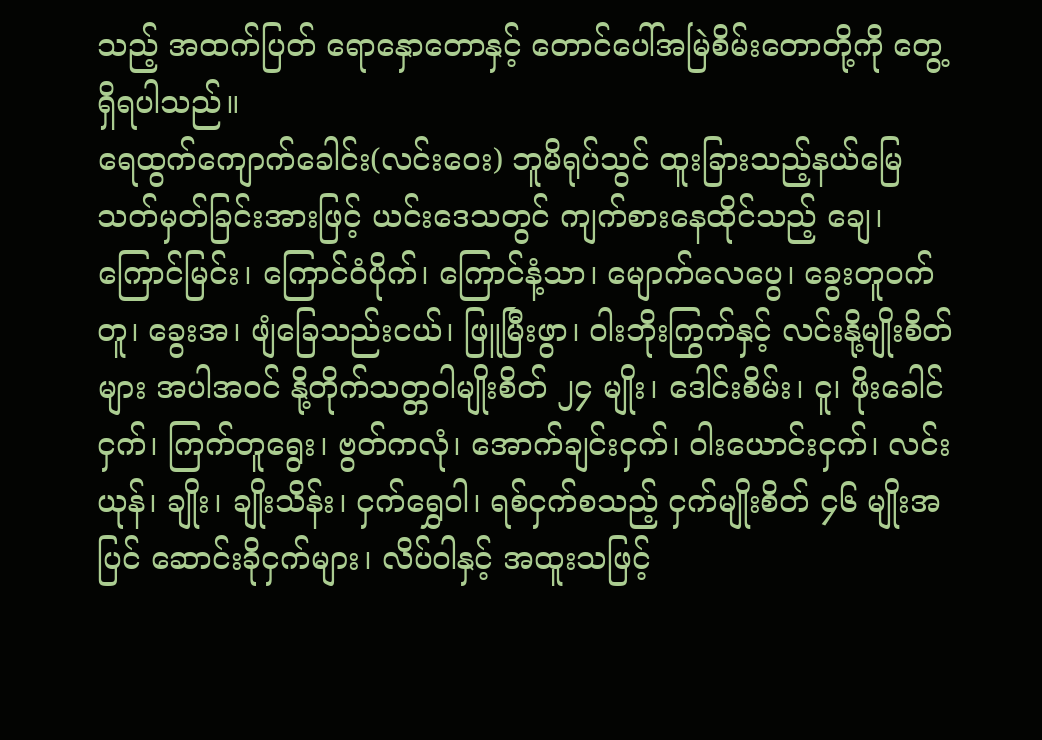သည့် အထက်ပြတ် ရောနှောတောနှင့် တောင်ပေါ်အမြဲစိမ်းတောတို့ကို တွေ့ရှိရပါသည်။
ရေထွက်ကျောက်ခေါင်း(လင်းဝေး) ဘူမိရုပ်သွင် ထူးခြားသည့်နယ်မြေ သတ်မှတ်ခြင်းအားဖြင့် ယင်းဒေသတွင် ကျက်စားနေထိုင်သည့် ချေ၊ ကြောင်မြင်း၊ ကြောင်ဝံပိုက်၊ ကြောင်နံ့သာ၊ မျောက်လေပွေ၊ ခွေးတူဝက်တူ၊ ခွေးအ၊ ဖျံခြေသည်းငယ်၊ ဖြူမြီးဖွာ၊ ဝါးဘိုးကြွက်နှင့် လင်းနို့မျိုးစိတ်များ အပါအဝင် နို့တိုက်သတ္တဝါမျိုးစိတ် ၂၄ မျိုး၊ ဒေါင်းစိမ်း၊ ငူ၊ ဖိုးခေါင်ငှက်၊ ကြက်တူရွေး၊ ဗွတ်ကလုံ၊ အောက်ချင်းငှက်၊ ဝါးယောင်းငှက်၊ လင်းယုန်၊ ချိုး၊ ချိုးသိန်း၊ ငှက်ရွှေဝါ၊ ရစ်ငှက်စသည့် ငှက်မျိုးစိတ် ၄၆ မျိုးအပြင် ဆောင်းခိုငှက်များ၊ လိပ်ဝါနှင့် အထူးသဖြင့်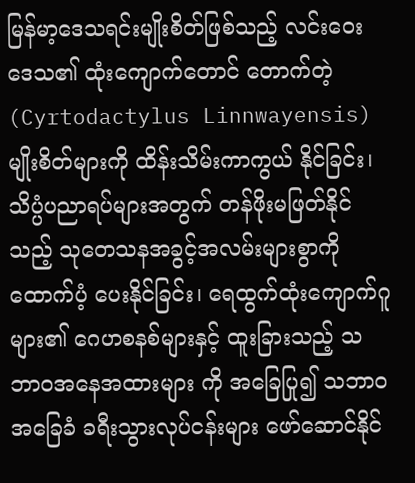မြန်မာ့ဒေသရင်းမျိုးစိတ်ဖြစ်သည့် လင်းဝေးဒေသ၏ ထုံးကျောက်တောင် တောက်တဲ့(Cyrtodactylus Linnwayensis)မျိုးစိတ်များကို ထိန်းသိမ်းကာကွယ် နိုင်ခြင်း၊ သိပ္ပံပညာရပ်များအတွက် တန်ဖိုးမဖြတ်နိုင် သည့် သုတေသနအခွင့်အလမ်းများစွာကို ထောက်ပံ့ ပေးနိုင်ခြင်း၊ ရေထွက်ထုံးကျောက်ဂူများ၏ ဂေဟစနစ်များနှင့် ထူးခြားသည့် သဘာဝအနေအထားများ ကို အခြေပြု၍ သဘာဝအခြေခံ ခရီးသွားလုပ်ငန်းများ ဖော်ဆောင်နိုင်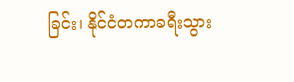ခြင်း၊ နိုင်ငံတကာခရီးသွား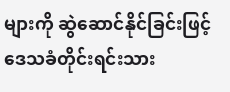များကို ဆွဲဆောင်နိုင်ခြင်းဖြင့် ဒေသခံတိုင်းရင်းသား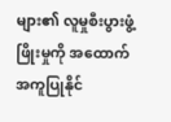များ၏ လူမှုစီးပွားဖွံ့ဖြိုးမှုကို အထောက်အကူပြုနိုင်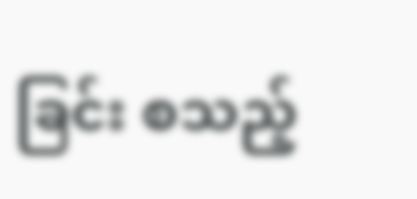ခြင်း စသည့်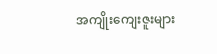အကျိုးကျေးဇူးများ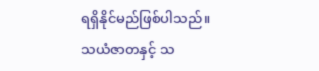ရရှိနိုင်မည်ဖြစ်ပါသည်။
သယံဇာတနှင့် သ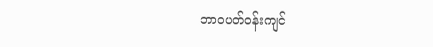ဘာဝပတ်ဝန်းကျင်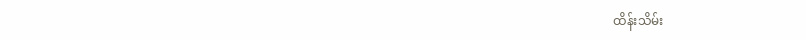ထိန်းသိမ်း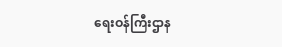ရေးဝန်ကြီးဌာန